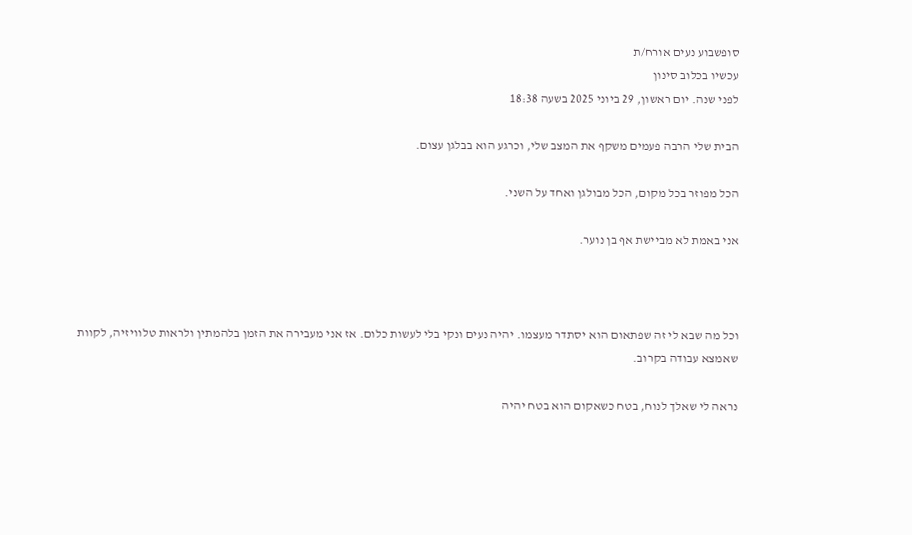סופשבוע נעים אורח/ת
עכשיו בכלוב סינון
לפני שנה. יום ראשון, 29 ביוני 2025 בשעה 18:38

הבית שלי הרבה פעמים משקף את המצב שלי, וכרגע הוא בבלגן עצום.

הכל מפוזר בכל מקום, הכל מבולגן ואחד על השני.

אני באמת לא מביישת אף בן נוער.



וכל מה שבא לי זה שפתאום הוא יסתדר מעצמו. יהיה נעים ונקי בלי לעשות כלום. אז אני מעבירה את הזמן בלהמתין ולראות טלוויזיה, לקוות שאמצא עבודה בקרוב.

נראה לי שאלך לנוח, בטח כשאקום הוא בטח יהיה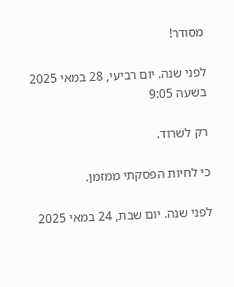מסודר!

לפני שנה. יום רביעי, 28 במאי 2025 בשעה 9:05

רק לשרוד.

כי לחיות הפסקתי ממזמן.

לפני שנה. יום שבת, 24 במאי 2025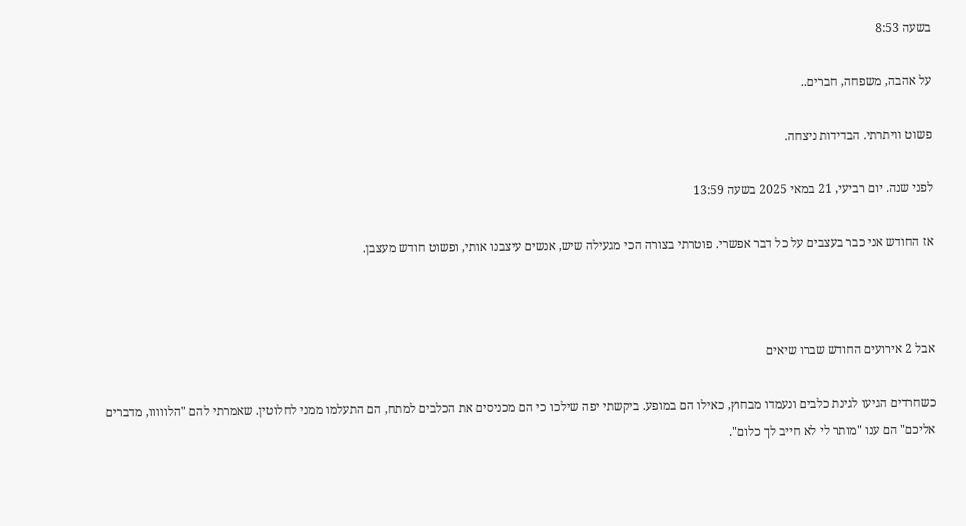בשעה 8:53

על אהבה, משפחה, חברים..

פשוט וויתרתי. הבדידות ניצחה.

לפני שנה. יום רביעי, 21 במאי 2025 בשעה 13:59

אז החודש אני כבר בעצבים על כל דבר אפשרי. פוטרתי בצורה הכי מגעילה שיש, אנשים עיצבנו אותי, ופשוט חודש מעצבן.



אבל 2 אירועים החודש שברו שיאים

כשחרדים הגיעו לגינת כלבים ונעמדו מבחוץ, כאילו הם במופע. ביקשתי יפה שילכו כי הם מכניסים את הכלבים למתח, הם התעלמו ממני לחלוטין. שאמרתי להם "הלווווו, מדברים אליכם" הם ענו "מותר לי לא חייב לך כלום".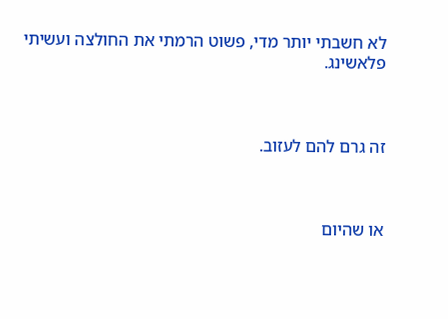לא חשבתי יותר מדי, פשוט הרמתי את החולצה ועשיתי פלאשינג.



זה גרם להם לעזוב.



או שהיום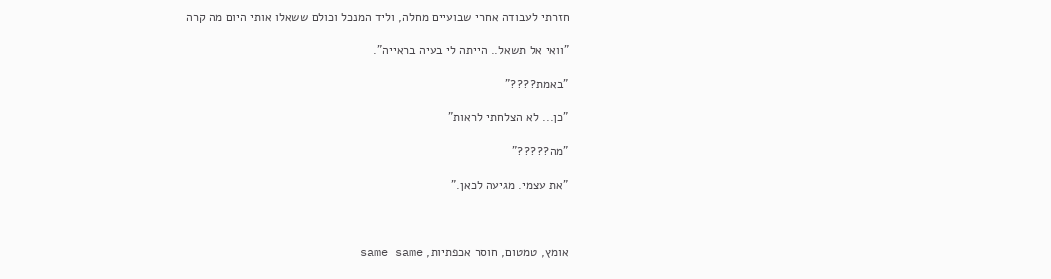חזרתי לעבודה אחרי שבועיים מחלה, וליד המנכל וכולם ששאלו אותי היום מה קרה

"וואי אל תשאל.. הייתה לי בעיה בראייה".

"באמת????"

"כן... לא הצלחתי לראות"

"מה?????"

"את עצמי. מגיעה לכאן."



אומץ, טמטום, חוסר אכפתיות, same same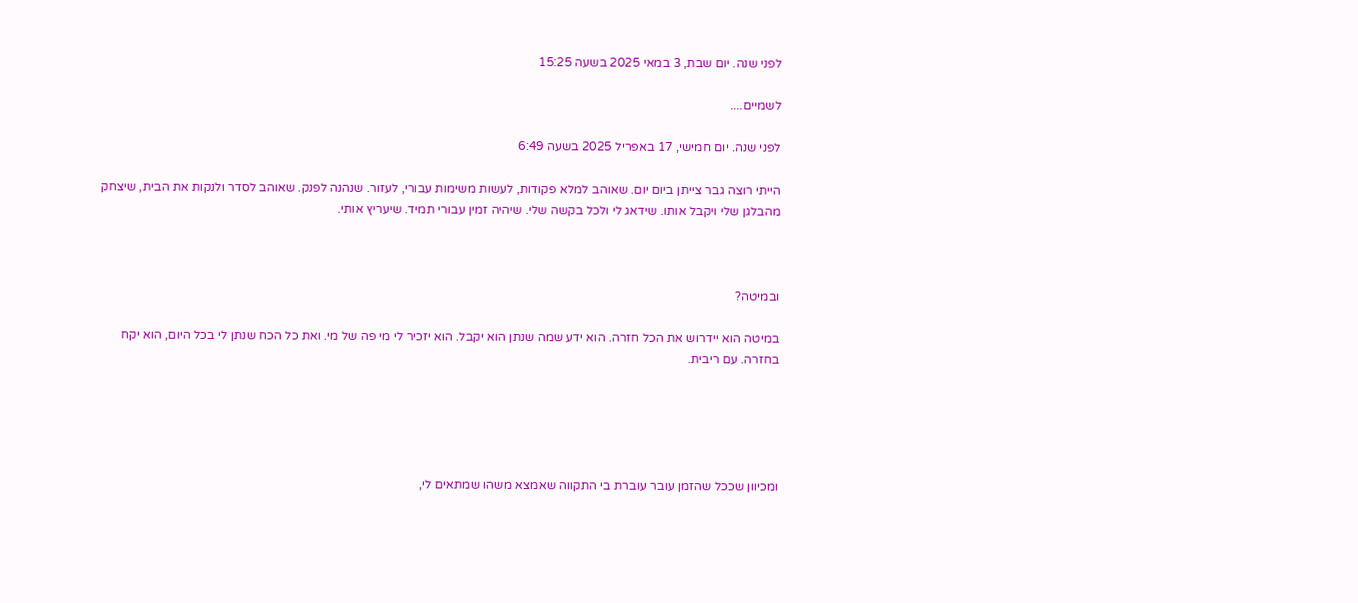לפני שנה. יום שבת, 3 במאי 2025 בשעה 15:25

לשמיים....

לפני שנה. יום חמישי, 17 באפריל 2025 בשעה 6:49

הייתי רוצה גבר צייתן ביום יום. שאוהב למלא פקודות, לעשות משימות עבורי, לעזור. שנהנה לפנק. שאוהב לסדר ולנקות את הבית, שיצחק מהבלגן שלי ויקבל אותו. שידאג לי ולכל בקשה שלי. שיהיה זמין עבורי תמיד. שיעריץ אותי.



ובמיטה?

במיטה הוא יידרוש את הכל חזרה. הוא ידע שמה שנתן הוא יקבל. הוא יזכיר לי מי פה של מי. ואת כל הכח שנתן לי בכל היום, הוא יקח בחזרה. עם ריבית.





ומכיוון שככל שהזמן עובר עוברת בי התקווה שאמצא משהו שמתאים לי,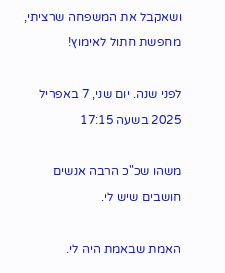ושאקבל את המשפחה שרציתי, מחפשת חתול לאימוץ!

לפני שנה. יום שני, 7 באפריל 2025 בשעה 17:15

משהו שכ"כ הרבה אנשים חושבים שיש לי.

האמת שבאמת היה לי.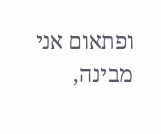ופתאום אני מבינה,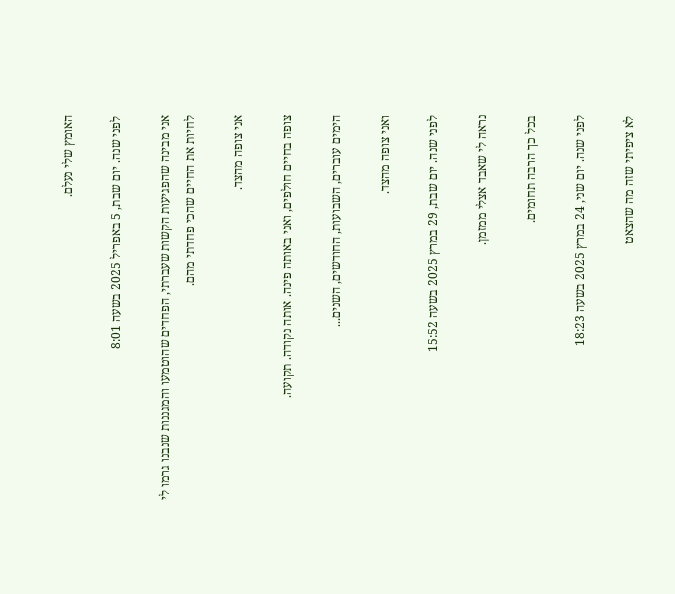האומץ שלי נעלם.

לפני שנה. יום שבת, 5 באפריל 2025 בשעה 8:01

אני מבינה שהפגיעות הקשות שעברתי, הפחדים שהוטמעו והמגננות שנבנו גרמו לי לחיות את החיים שהכי פחדתי מהם.

אני צופה מהצד.

צופה בחיים חולפים, ואני באותה פינה. אותה נקודה. תקועה.

הימים עוברים, השבועות, החודשים, השנים...

ואני צופה מהצד.

לפני שנה. יום שבת, 29 במרץ 2025 בשעה 15:52

נראה לי שאבד אצלי ממזמן.

בכל כך הרבה תחומים.

לפני שנה. יום שני, 24 במרץ 2025 בשעה 18:23

לא ציפיתי שזה מה שהצאט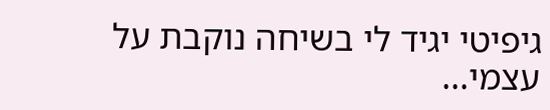גיפיטי יגיד לי בשיחה נוקבת על עצמי...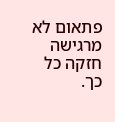פתאום לא מרגישה חזקה כל כך.